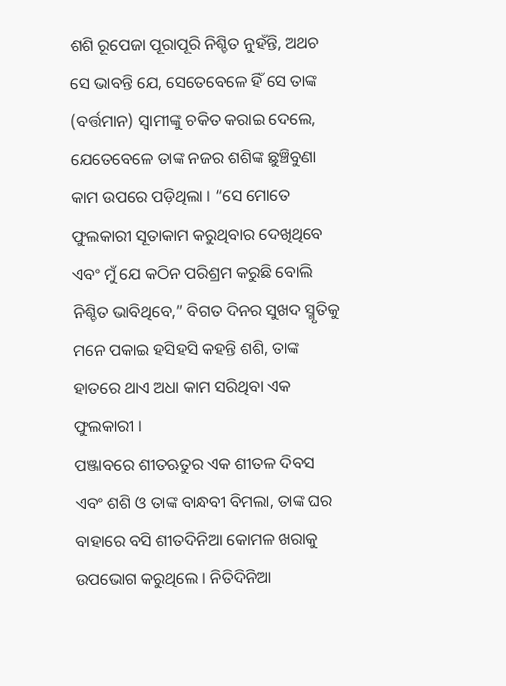ଶଶି ରୂପେଜା ପୂରାପୂରି ନିଶ୍ଚିତ ନୁହଁନ୍ତି, ଅଥଚ ସେ ଭାବନ୍ତି ଯେ, ସେତେବେଳେ ହିଁ ସେ ତାଙ୍କ (ବର୍ତ୍ତମାନ) ସ୍ୱାମୀଙ୍କୁ ଚକିତ କରାଇ ଦେଲେ, ଯେତେବେଳେ ତାଙ୍କ ନଜର ଶଶିଙ୍କ ଛୁଞ୍ଚିବୁଣା କାମ ଉପରେ ପଡ଼ିଥିଲା । “ସେ ମୋତେ ଫୁଲକାରୀ ସୂତାକାମ କରୁଥିବାର ଦେଖିଥିବେ ଏବଂ ମୁଁ ଯେ କଠିନ ପରିଶ୍ରମ କରୁଛି ବୋଲି ନିଶ୍ଚିତ ଭାବିଥିବେ,” ବିଗତ ଦିନର ସୁଖଦ ସ୍ମୃତିକୁ ମନେ ପକାଇ ହସିହସି କହନ୍ତି ଶଶି, ତାଙ୍କ ହାତରେ ଥାଏ ଅଧା କାମ ସରିଥିବା ଏକ ଫୁଲକାରୀ ।
ପଞ୍ଜାବରେ ଶୀତଋତୁର ଏକ ଶୀତଳ ଦିବସ ଏବଂ ଶଶି ଓ ତାଙ୍କ ବାନ୍ଧବୀ ବିମଲା, ତାଙ୍କ ଘର ବାହାରେ ବସି ଶୀତଦିନିଆ କୋମଳ ଖରାକୁ ଉପଭୋଗ କରୁଥିଲେ । ନିତିଦିନିଆ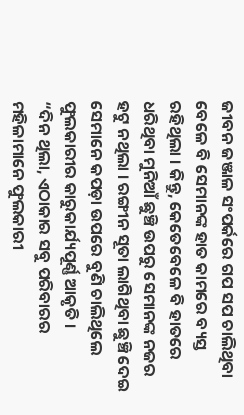ଜୀବନ ଜଞ୍ଜାଳ ସଂପର୍କରେ ଗପ ସପ ଚାଲିଥିବା ବେଳେ ବି ସେମାନଙ୍କ ହାତ କାମରେ ବ୍ୟସ୍ତ ରହିଥିଲା । କିନ୍ତୁ, କେତେବେଳେ ବି ହାତରେ ଧରିଥିବା ମୁନିଆଁ ଛୁଞ୍ଚି ଉପରୁ ସେମାନଙ୍କ ନଜର ହଟୁ ନଥିଲା । ରଙ୍ଗୀନ ସୂତା ଲାଗିଥିବା ଛୁଞ୍ଚି ଦେଇ ସେମାନେ କପଡ଼ା ଉପରେ ବୁଣି ଚାଲିଥିଲେ ଫୁଲକାରୀର କାରୁକାର୍ଯ୍ୟପୂର୍ଣ୍ଣ ଆକୃତି ।
“ଦିନ ଥିଲା, ଏଠାକାର ସବୁ ପରିବାରର ମହିଳାମାନେ ଫୁଲକାରୀ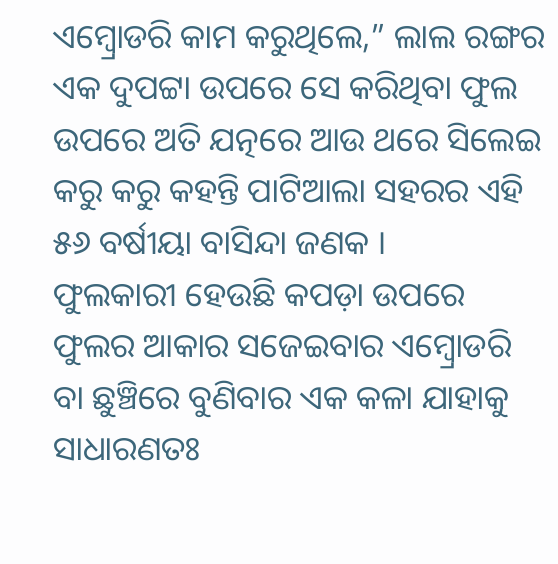ଏମ୍ବ୍ରୋଡରି କାମ କରୁଥିଲେ,” ଲାଲ ରଙ୍ଗର ଏକ ଦୁପଟ୍ଟା ଉପରେ ସେ କରିଥିବା ଫୁଲ ଉପରେ ଅତି ଯତ୍ନରେ ଆଉ ଥରେ ସିଲେଇ କରୁ କରୁ କହନ୍ତି ପାଟିଆଲା ସହରର ଏହି ୫୬ ବର୍ଷୀୟା ବାସିନ୍ଦା ଜଣକ ।
ଫୁଲକାରୀ ହେଉଛି କପଡ଼ା ଉପରେ ଫୁଲର ଆକାର ସଜେଇବାର ଏମ୍ବ୍ରୋଡରି ବା ଛୁଞ୍ଚିରେ ବୁଣିବାର ଏକ କଳା ଯାହାକୁ ସାଧାରଣତଃ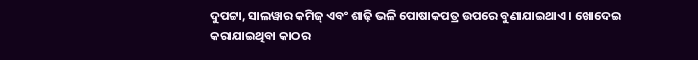ଦୁପଟ୍ଟା, ସାଲୱାର କମିଜ୍ ଏବଂ ଶାଢ଼ି ଭଳି ପୋଷାକପତ୍ର ଉପରେ ବୁଣାଯାଇଥାଏ । ଖୋଦେଇ କରାଯାଇଥିବା କାଠର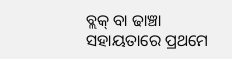ବ୍ଲକ୍ ବା ଢାଞ୍ଚା ସହାୟତାରେ ପ୍ରଥମେ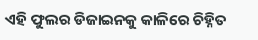ଏହି ଫୁଲର ଡିଜାଇନକୁ କାଳିରେ ଚିହ୍ନିତ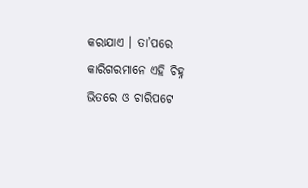କରାଯାଏ । ତା’ପରେ କାରିଗରମାନେ ଏହି ଚିହ୍ନ ଭିତରେ ଓ ଚାରିପଟେ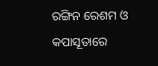ରଙ୍ଗିନ ରେଶମ ଓ କପାସୂତାରେ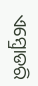ଏମ୍ବ୍ରୋଡରି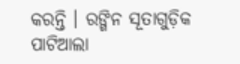କରନ୍ତି । ରଙ୍ଗିନ ସୂତାଗୁଡ଼ିକ ପାଟିଆଲା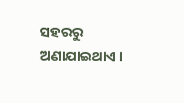ସହରରୁ ଅଣାଯାଇଥାଏ ।